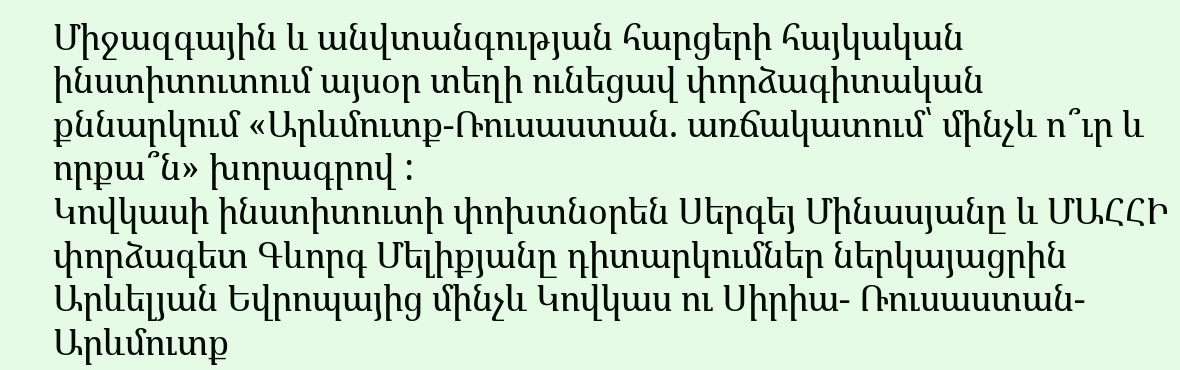Միջազգային և անվտանգության հարցերի հայկական ինստիտուտում այսօր տեղի ունեցավ փորձագիտական քննարկում «Արևմուտք-Ռուսաստան. առճակատում՝ մինչև ո՞ւր և որքա՞ն» խորագրով :
Կովկասի ինստիտուտի փոխտնօրեն Սերգեյ Մինասյանը և ՄԱՀՀԻ փորձագետ Գևորգ Մելիքյանը դիտարկումներ ներկայացրին Արևելյան Եվրոպայից մինչև Կովկաս ու Սիրիա- Ռուսաստան-Արևմուտք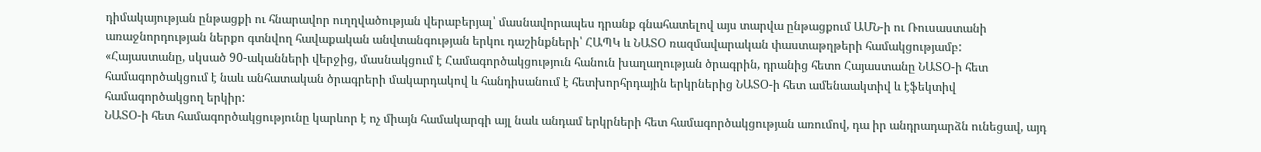դիմակայության ընթացքի ու հնարավոր ուղղվածության վերաբերյալ՝ մասնավորապես դրանք գնահատելով այս տարվա ընթացքում ԱՄՆ-ի ու Ռուսաստանի առաջնորդության ներքո գտնվող հավաքական անվտանգության երկու դաշինքների՝ ՀԱՊԿ և ՆԱՏՕ ռազմավարական փաստաթղթերի համակցությամբ:
«Հայաստանը, սկսած 90-ականների վերջից, մասնակցում է Համագործակցություն հանուն խաղաղության ծրագրին, դրանից հետո Հայաստանը ՆԱՏՕ-ի հետ համագործակցում է նաև անհատական ծրագրերի մակարդակով և հանդիսանում է հետխորհրդային երկրներից ՆԱՏՕ-ի հետ ամենաակտիվ և էֆեկտիվ համագործակցող երկիր:
ՆԱՏՕ-ի հետ համագործակցությունը կարևոր է ոչ միայն համակարգի այլ նաև անդամ երկրների հետ համագործակցության առումով, դա իր անդրադարձն ունեցավ, այդ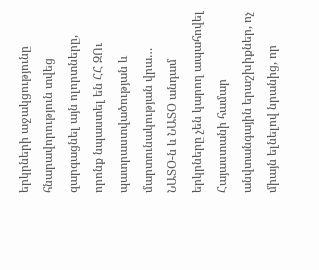երկրների աջակցությունը հնարավորություն տվեց զարգացնել այն ոլորտները, որոնք նպաստել են ՀՀ ԶՈւ պատրաստվածության և մարտունակության վրա… ՆԱՏՕ-ն և ՆԱՏՕ անդամ երկրները չեն կարող ապահովել Հայաստանի համար անվտանգային երաշխիքներ, ոչ միայն ելնելով նրանից, որ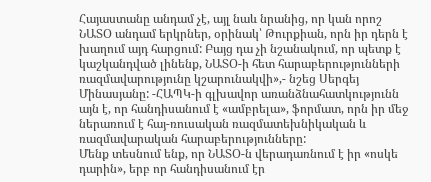Հայաստանը անդամ չէ, այլ նաև նրանից, որ կան որոշ ՆԱՏՕ անդամ երկրներ, օրինակ՝ Թուրքիան, որն իր դերն է խաղում այդ հարցում: Բայց դա չի նշանակում, որ պետք է կաշկանդված լինենք, ՆԱՏՕ-ի հետ հարաբերությունների ռազմավարությունը կշարունակվի»,- նշեց Սերգեյ Մինասյանը: -ՀԱՊԿ-ի գլխավոր առանձնահատկությունն այն է, որ հանդիսանում է «ամբրելա», ֆորմատ, որն իր մեջ ներառում է հայ-ռուսական ռազմատեխնիկական և ռազմավարական հարաբերությունները:
Մենք տեսնում ենք, որ ՆԱՏՕ-ն վերադառնում է իր «ոսկե դարին», երբ որ հանդիսանում էր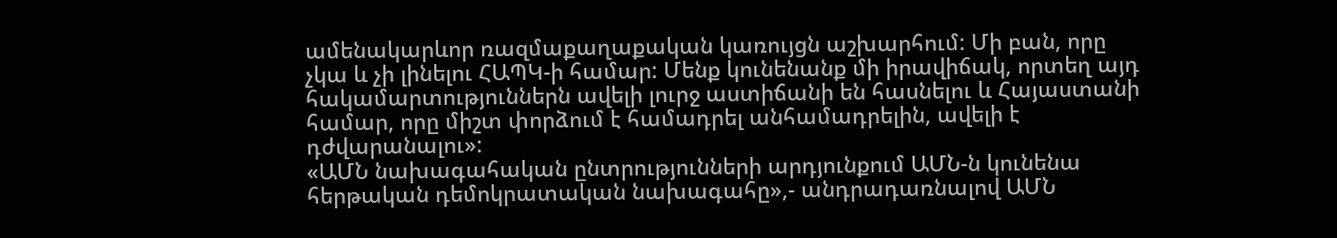ամենակարևոր ռազմաքաղաքական կառույցն աշխարհում: Մի բան, որը չկա և չի լինելու ՀԱՊԿ-ի համար: Մենք կունենանք մի իրավիճակ, որտեղ այդ հակամարտություններն ավելի լուրջ աստիճանի են հասնելու և Հայաստանի համար, որը միշտ փորձում է համադրել անհամադրելին, ավելի է դժվարանալու»:
«ԱՄՆ նախագահական ընտրությունների արդյունքում ԱՄՆ-ն կունենա հերթական դեմոկրատական նախագահը»,- անդրադառնալով ԱՄՆ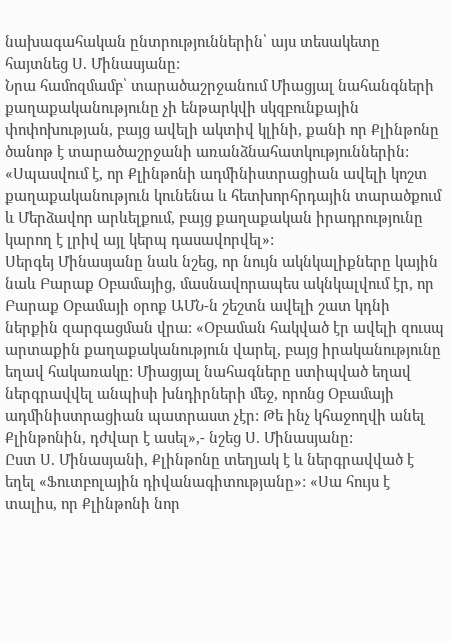նախագահական ընտրություններին՝ այս տեսակետը հայտնեց Ս. Մինասյանը:
Նրա համոզմամբ՝ տարածաշրջանում Միացյալ նահանգների քաղաքականությունը չի ենթարկվի սկզբունքային փոփոխության, բայց ավելի ակտիվ կլինի, քանի որ Քլինթոնը ծանոթ է տարածաշրջանի առանձնահատկություններին: «Սպասվում է, որ Քլինթոնի ադմինիստրացիան ավելի կոշտ քաղաքականություն կունենա և հետխորհրդային տարածքում և Մերձավոր արևելքում, բայց քաղաքական իրադրությունը կարող է լրիվ այլ կերպ դասավորվել»:
Սերգեյ Մինասյանը նաև նշեց, որ նույն ակնկալիքները կային նաև Բարաք Օբամայից, մասնավորապես ակնկալվում էր, որ Բարաք Օբամայի օրոք ԱՄՆ-ն շեշտն ավելի շատ կդնի ներքին զարգացման վրա: «Օբաման հակված էր ավելի զուսպ արտաքին քաղաքականություն վարել, բայց իրականությունը եղավ հակառակը: Միացյալ նահագները ստիպված եղավ ներգրավվել անպիսի խնդիրների մեջ, որոնց Օբամայի ադմինիստրացիան պատրաստ չէր: Թե ինչ կհաջողվի անել Քլինթոնին, դժվար է ասել»,- նշեց Ս. Մինասյանը:
Ըստ Ս. Մինասյանի, Քլինթոնը տեղյակ է և ներգրավված է եղել «Ֆուտբոլային դիվանագիտությանը»: «Սա հույս է տալիս, որ Քլինթոնի նոր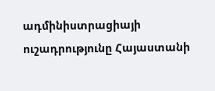ադմինիստրացիայի ուշադրությունը Հայաստանի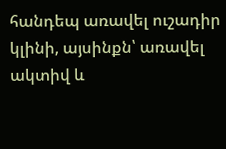հանդեպ առավել ուշադիր կլինի, այսինքն՝ առավել ակտիվ և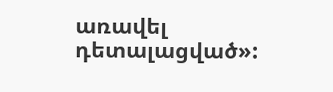առավել դետալացված»: